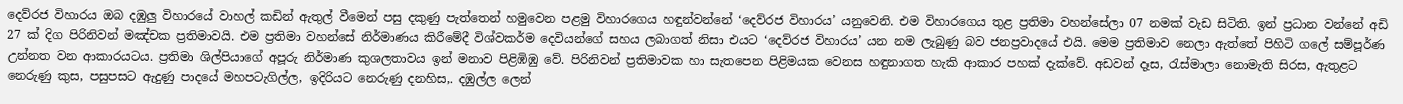දෙව්රජ විහාරය ඔබ දඹුලු විහාරයේ වාහල් කඩින් ඇතුල් වීමෙන් පසු දකුණු පැත්තෙන් හමුවෙන පළමු විහාරගෙය හඳුන්වන්නේ ‘දෙව්රජ විහාරය’ යනුවෙනි. එම විහාරගෙය තුළ ප්‍රතිමා වහන්සේලා 07 නමක් වැඩ සිටිති. ඉන් ප්‍රධාන වන්නේ අඩි 27 ක් දිග පිරිනිවන් මඤ්චක ප්‍රතිමාවයි. එම ප්‍රතිමා වහන්සේ නිර්මාණය කිරීමේදී විශ්වකර්ම දෙවියන්ගේ සහය ලබාගත් නිසා එයට ‘දෙව්රජ විහාරය’ යන නම ලැබුණු බව ජනප්‍රවාදයේ එයි. මෙම ප්‍රතිමාව නෙලා ඇත්තේ පිහිටි ගලේ සම්පූර්ණ උන්නත වන ආකාරයටය. ප්‍රතිමා ශිල්පියාගේ අපූරු නිර්මාණ කුශලතාවය ඉන් මනාව පිළිඹිඹු වේ. පිරිනිවන් ප්‍රතිමාවක හා සැතපෙන පිළිමයක වෙනස හඳුනාගත හැකි ආකාර පහක් දැක්වේ. අඩවන් දෑස, රැස්මාලා නොමැති සිරස, ඇතුළට නෙරුණු කුස, පසුපසට ඇදුණු පාදයේ මහපටැගිල්ල, ඉදිරියට නෙරුණු දනහිස,. දඹුල්ල ලෙන්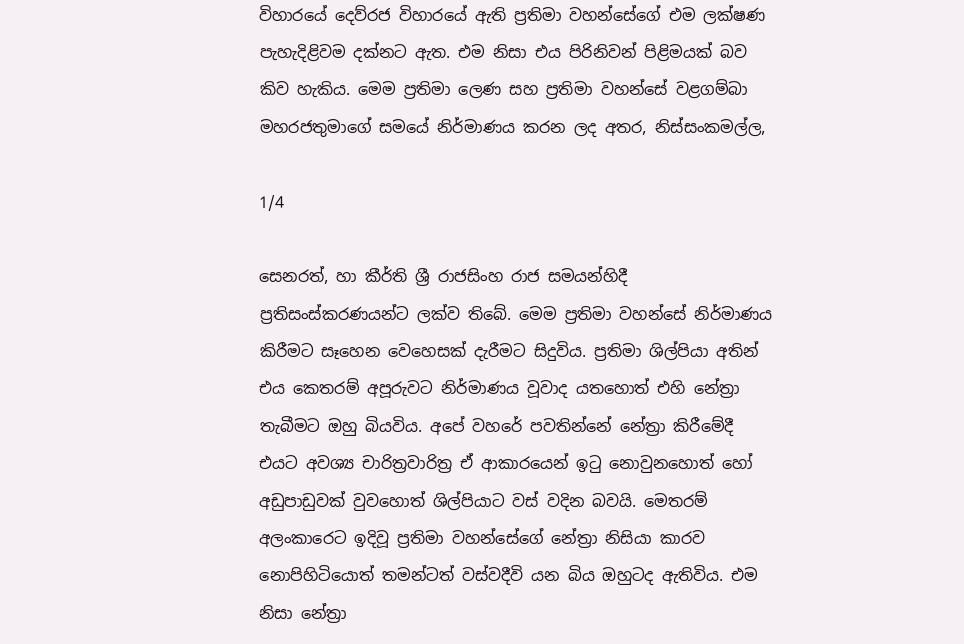විහාරයේ දෙව්රජ විහාරයේ ඇති ප්‍රතිමා වහන්සේගේ එම ලක්ෂණ පැහැදිළිවම දක්නට ඇත. එම නිසා එය පිරිනිවන් පිළිමයක් බව කිව හැකිය. මෙම ප්‍රතිමා ලෙණ සහ ප්‍රතිමා වහන්සේ වළගම්බා මහරජතුමාගේ සමයේ නිර්මාණය කරන ලද අතර, නිස්සංකමල්ල,

1/4

සෙනරත්, හා කීර්ති ශ්‍රී රාජසිංහ රාජ සමයන්හිදී ප්‍රතිසංස්කරණයන්ට ලක්ව තිබේ. මෙම ප්‍රතිමා වහන්සේ නිර්මාණය කිරීමට සෑහෙන වෙහෙසක් දැරීමට සිදුවිය. ප්‍රතිමා ශිල්පියා අතින් එය කෙතරම් අපූරුවට නිර්මාණය වූවාද යතහොත් එහි නේත්‍රා තැබීමට ඔහු බියවිය. අපේ වහරේ පවතින්නේ නේත්‍රා කිරීමේදී එයට අවශ්‍ය චාරිත්‍රවාරිත්‍ර ඒ ආකාරයෙන් ඉටු නොවුනහොත් හෝ අඩුපාඩුවක් වුවහොත් ශිල්පියාට වස් වදින බවයි. මෙතරම් අලංකාරෙට ඉදිවූ ප්‍රතිමා වහන්සේගේ නේත්‍රා නිසියා කාරව නොපිහිටියොත් තමන්ටත් වස්වදීවි යන බිය ඔහුටද ඇතිවිය. එම නිසා නේත්‍රා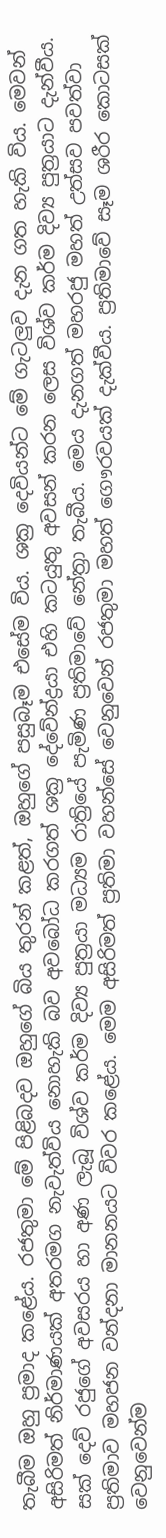තැබීම ඔහු ප්‍රමාද කළේය. රජතුමා මේ පිළිබදව ඔහුගේ බිය තුරන් කළත්, ඔහුගේ පසුබෑම එසේම විය. ශක්‍ර දෙවියන්ට මේ ගැටලුව දැන ගත හැකි විය. මෙවන් අසිරිමත් නිර්මාණයක් අතරමග නැවැත්විය නොහැකි බව අවබෝධ කරගත් ශක්‍ර දේවේන්ද්‍රයා එහි කටයුතු අවසන් කරන ලෙස විශ්ව කර්ම දිව්‍ය පුත්‍රයාට දැන්වීය. සක් දෙව් රජුගේ අවසරය හා අණ ලැබූ විශ්ව කර්ම දිව්‍ය පුත්‍රයා මධ්‍යම රාත්‍රියේ පැමිණ ප්‍රතිමාවේ නේත්‍රා තැබීය. මෙය දැනගත් මහරජු මහත් උත්සව පවත්වා ප්‍රතිමාව මහජන වන්දනා මානනයට විවර කළේය. මෙම අසිරිමත් ප්‍රතිමා වහන්සේ වෙනුවෙන් රජතුමා මහත් ගෞරවයක් දැක්වීය. ප්‍රතිමාවේ සෑම ශරීර කොටසක් වෙනුවෙන්ම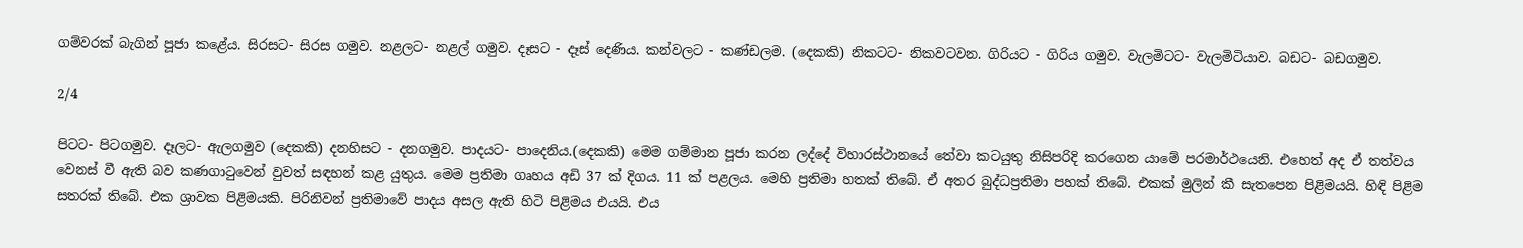ගම්වරක් බැගින් පූජා කළේය. සිරසට- සිරස ගමුව. නළලට- නළල් ගමුව. දෑසට - දෑස් දෙණිය. කන්වලට - කණ්ඩලම. (දෙකකි) නිකටට- නිකවටවන. ගිරියට - ගිරිය ගමුව. වැලමිටට- වැලමිටියාව. බඩට- බඩගමුව.

2/4

පිටට- පිටගමුව. දෑලට- ඇලගමුව (දෙකකි) දනහිසට - දනගමුව. පාදයට- පාදෙනිය.(දෙකකි) මෙම ගම්මාන පූජා කරන ලද්දේ විහාරස්ථානයේ තේවා කටයුතු නිසිපරිදි කරගෙන යාමේ පරමාර්ථයෙනි. එහෙත් අද ඒ තත්වය වෙනස් වී ඇති බව කණගාටුවෙන් වුවත් සඳහන් කළ යුතුය. මෙම ප්‍රතිමා ගෘහය අඩි 37 ක් දිගය. 11 ක් පළලය. මෙහි ප්‍රතිමා හතක් තිබේ. ඒ අතර බුද්ධප්‍රතිමා පහක් තිබේ. එකක් මුලින් කී සැතපෙන පිළිමයයි. හිඳි පිළිම සතරක් තිබේ. එක ශ්‍රාවක පිළිමයකි. පිරිනිවන් ප්‍රතිමාවේ පාදය අසල ඇති හිටි පිළිමය එයයි. එය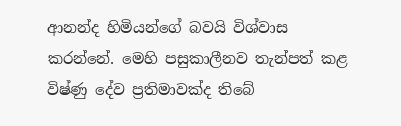ආනන්ද හිමියන්ගේ බවයි විශ්වාස කරන්නේ. මෙහි පසුකාලීනව තැන්පත් කළ විෂ්ණු දේව ප්‍රතිමාවක්ද තිබේ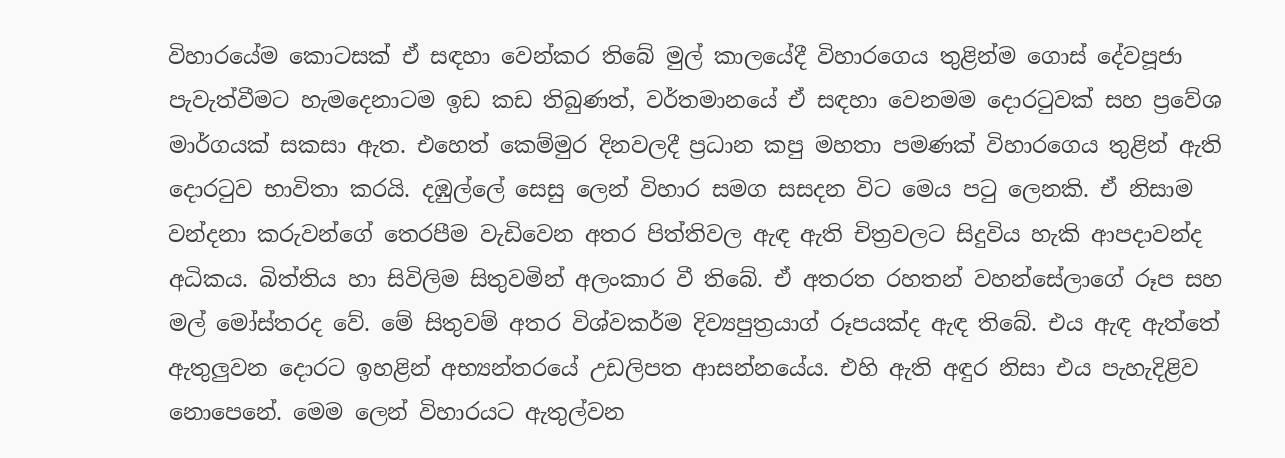විහාරයේම කොටසක් ඒ සඳහා වෙන්කර තිබේ මුල් කාලයේදී විහාරගෙය තුළින්ම ගොස් දේවපූජා පැවැත්වීමට හැමදෙනාටම ඉඩ කඩ තිබුණත්, වර්තමානයේ ඒ සඳහා වෙනමම දොරටුවක් සහ ප්‍රවේශ මාර්ගයක් සකසා ඇත. එහෙත් කෙම්මුර දිනවලදී ප්‍රධාන කපු මහතා පමණක් විහාරගෙය තුළින් ඇති දොරටුව භාවිතා කරයි. දඹුල්ලේ සෙසු ලෙන් විහාර සමග සසදන විට මෙය පටු ලෙනකි. ඒ නිසාම වන්දනා කරුවන්ගේ තෙරපීම වැඩිවෙන අතර පිත්තිවල ඇඳ ඇති චිත්‍රවලට සිදුවිය හැකි ආපදාවන්ද අධිකය. බිත්තිය හා සිවිලිම සිතුවමින් අලංකාර වී තිබේ. ඒ අතරත රහතන් වහන්සේලාගේ රූප සහ මල් මෝස්තරද වේ. මේ සිතුවම් අතර විශ්වකර්ම දිව්‍යපුත්‍රයාග් රූපයක්ද ඇඳ තිබේ. එය ඇඳ ඇත්තේ ඇතුලුවන දොරට ඉහළින් අභ්‍යන්තරයේ උඩලිපත ආසන්නයේය. එහි ඇති අඳුර නිසා එය පැහැදිළිව නොපෙනේ. මෙම ලෙන් විහාරයට ඇතුල්වන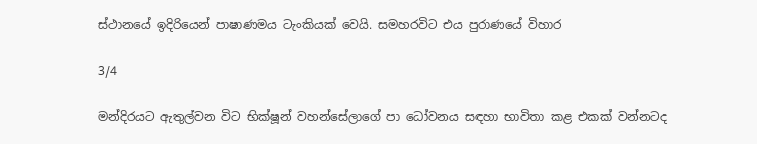ස්ථානයේ ඉදිරියෙන් පාෂාණමය ටැංකියක් වෙයි. සමහරවිට එය පුරාණයේ විහාර

3/4

මන්දිරයට ඇතුල්වන විට භික්ෂූන් වහන්සේලාගේ පා ධෝවනය සඳහා භාවිතා කළ එකක් වන්නටද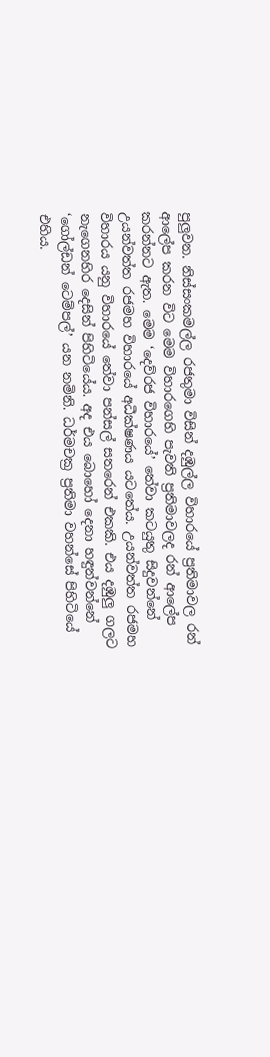පුලුවන. නිස්සංකමල්ල රජතුමා විසින් දඹුල්ල විහාරයේ ප්‍රතිමාවල රන් ආලේප කරන විට මෙම විහාරගෙහි පැවති ප්‍රතිමාවලද රන් ආලේප කරන්නට ඇත. මෙම ‘දෙව්රජ විහාරයේ’ තේවා කටයුතු සිදුවන්නේ උයන්වත්ත රජමහ විහාරයේ අධීක්ෂණය යටතේය. උයන්වත්ත රජමහ විහාරය යනු විහාරයේ තේවා පන්සල් සතරෙන් එකකි. එය දඹුලු ගලට නැගෙනහිර දෙසින් පිහිටියේය. අද එය බොහෝ දෙනා හඳුන්වන්නේ ‘ගෝල්ඩන් ටෙම්පල්’ යන නමිනි. ධර්මචක්‍ර ප්‍රතිමා වහන්සේ පිහිටියේ එහිය.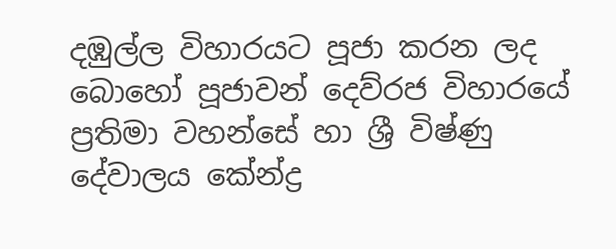දඹුල්ල විහාරයට පූජා කරන ලද බොහෝ පූජාවන් දෙව්රජ විහාරයේ ප්‍රතිමා වහන්සේ හා ශ්‍රී විෂ්ණු දේවාලය කේන්ද්‍ර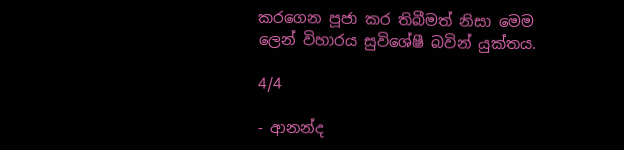කරගෙන පූජා කර තිබීමත් නිසා මෙම ලෙන් විහාරය සුවිශේෂී බවින් යුක්තය.

4/4

- ආනන්ද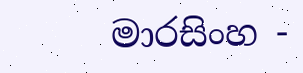මාරසිංහ -